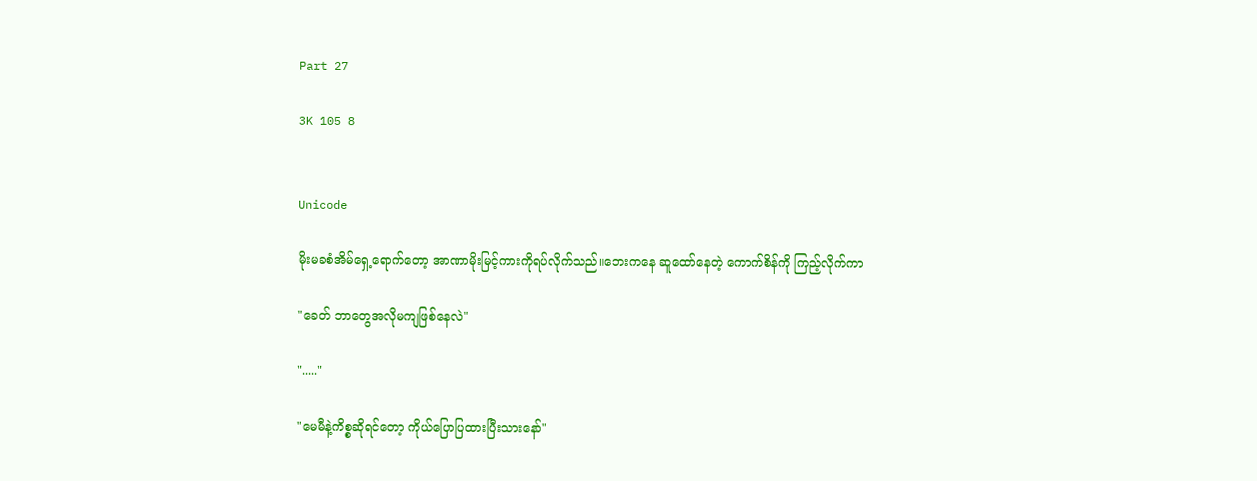Part 27

3K 105 8


Unicode

မိုးမခစံအိမ်ရှေ့ရောက်တော့ အာဏာမိုးမြင့်ကားကိုရပ်လိုက်သည်။ဘေးကနေ ဆူထော်နေတဲ့ ကောက်စိန်ကို ကြည့်လိုက်ကာ

"ခေတ် ဘာတွေအလိုမကျဖြစ်နေလဲ"

"....."

"မေမီနဲ့ကိစ္စဆိုရင်တော့ ကိုယ်ပြောပြထားပြီးသားနော်"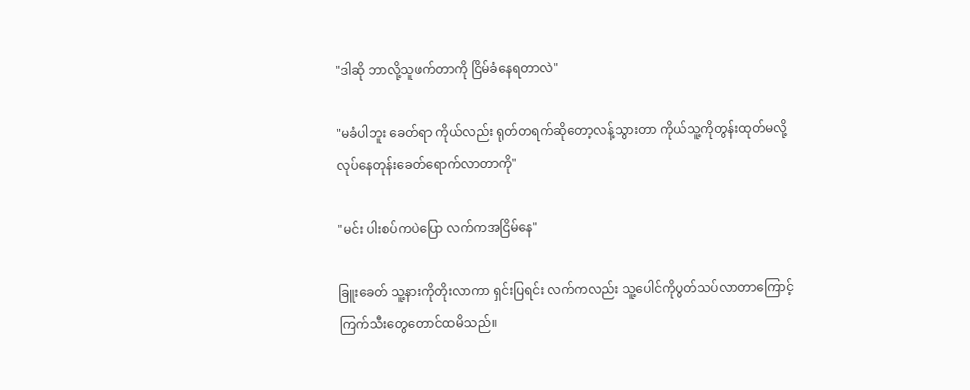"ဒါဆို ဘာလို့သူဖက်တာကို ငြိမ်ခံနေရတာလဲ"

"မခံပါဘူး ခေတ်ရာ ကိုယ်လည်း ရုတ်တရက်ဆိုတော့လန့်သွားတာ ကိုယ်သူ့ကိုတွန်းထုတ်မလို့ လုပ်နေတုန်းခေတ်ရောက်လာတာကို"

"မင်း ပါးစပ်ကပဲပြော လက်ကအငြိမ်နေ"

ခြူးခေတ် သူ့နားကိုတိုးလာကာ ရှင်းပြရင်း လက်ကလည်း သူ့ပေါင်ကိုပွတ်သပ်လာတာကြောင့်ကြက်သီးတွေတောင်ထမိသည်။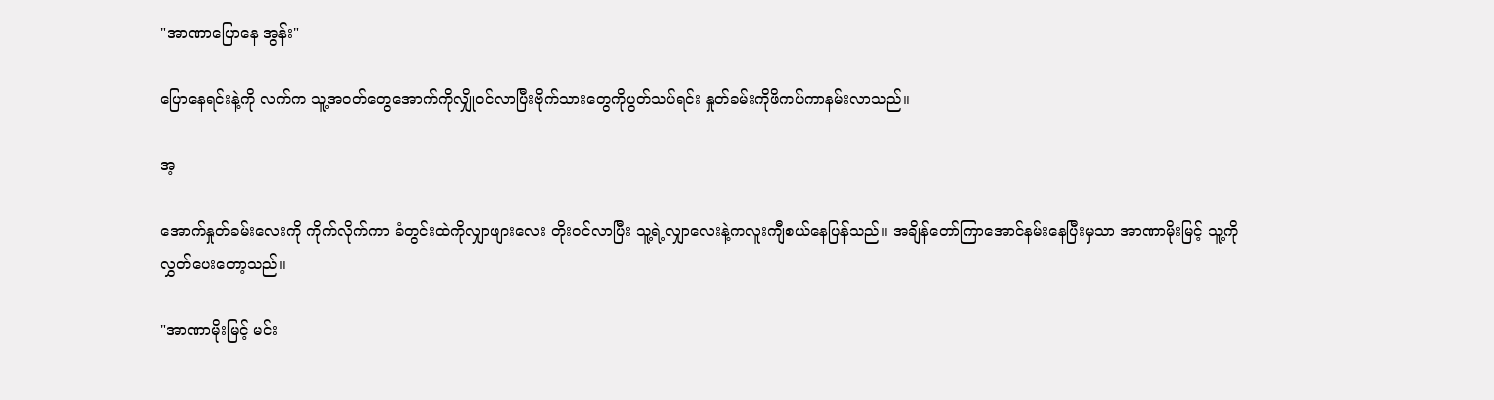"အာဏာပြောနေ အွန်း"

ပြောနေရင်းနဲ့ကို လက်က သူ့အ၀တ်တွေအောက်ကိုလျှို၀င်လာပြီးဗိုက်သားတွေကိုပွတ်သပ်ရင်း နှုတ်ခမ်းကိုဖိကပ်ကာနမ်းလာသည်။

အ့

အောက်နှုတ်ခမ်းလေးကို ကိုက်လိုက်ကာ ခံတွင်းထဲကိုလျှာဖျားလေး တိုး၀င်လာပြီး သူ့ရဲ့လျှာလေးနဲ့ကလူးကျီစယ်နေပြန်သည်။ အချိန်တော်ကြာအောင်နမ်းနေပြီးမှသာ အာဏာမိုးမြင့် သူ့ကို လွှတ်ပေးတော့သည်။

"အာဏာမိုးမြင့် မင်း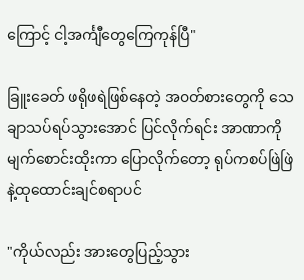ကြောင့် ငါ့အင်္ကျီတွေကြေကုန်ပြီ"

ခြူးခေတ် ဖရိုဖရဲဖြစ်နေတဲ့ အ၀တ်စားတွေကို သေချာသပ်ရပ်သွားအောင် ပြင်လိုက်ရင်း အာဏာကိုမျက်စောင်းထိုးကာ ပြောလိုက်တော့ ရုပ်ကစပ်ဖြဲဖြဲနဲ့ထုထောင်းချင်စရာပင်

"ကိုယ်လည်း အားတွေပြည့်သွား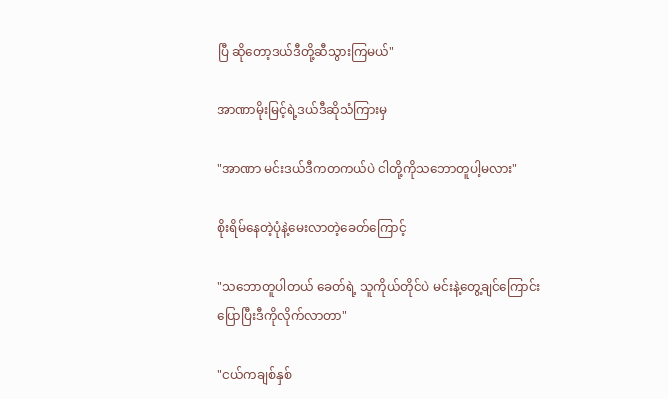ပြီ ဆိုတော့ဒယ်ဒီတို့ဆီသွားကြမယ်"

အာဏာမိုးမြင့်ရဲ့ဒယ်ဒီဆိုသံကြားမှ

"အာဏာ မင်းဒယ်ဒီကတကယ်ပဲ ငါတို့ကိုသဘောတူပါ့မလား"

စိုးရိမ်နေတဲ့ပုံနဲ့မေးလာတဲ့ခေတ်ကြောင့်

"သဘောတူပါတယ် ခေတ်ရဲ့ သူကိုယ်တိုင်ပဲ မင်းနဲ့တွေ့ချင်ကြောင်းပြောပြီးဒီကိုလိုက်လာတာ"

"ငယ်ကချစ်နှစ်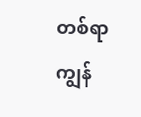တစ်ရာ ကျွန်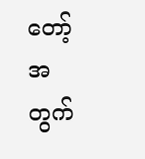တော့်အတွက်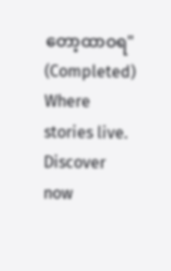တော့ထာ၀ရ" (Completed) Where stories live. Discover now